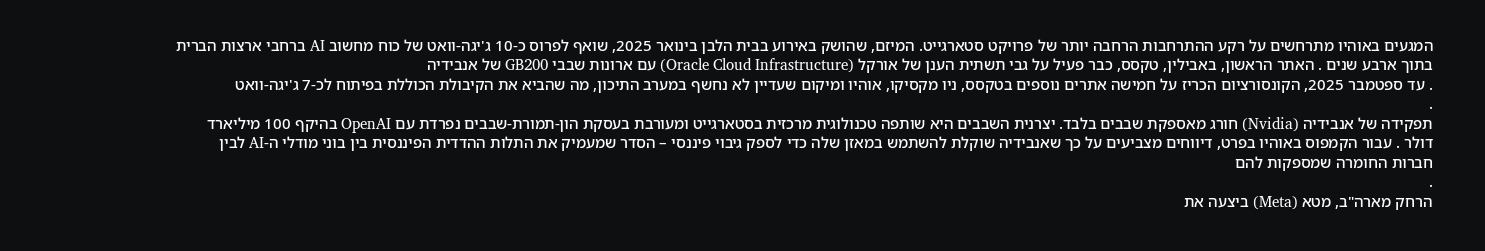המגעים באוהיו מתרחשים על רקע ההתרחבות הרחבה יותר של פרויקט סטארגייט. המיזם, שהושק באירוע בבית הלבן בינואר 2025, שואף לפרוס כ-10 ג'יגה-וואט של כוח מחשוב AI ברחבי ארצות הברית בתוך ארבע שנים . האתר הראשון, באבילין, טקסס, כבר פעיל על גבי תשתית הענן של אורקל (Oracle Cloud Infrastructure) עם ארונות שבבי GB200 של אנבידיה
. עד ספטמבר 2025, הקונסורציום הכריז על חמישה אתרים נוספים בטקסס, ניו מקסיקו, אוהיו ומיקום שעדיין לא נחשף במערב התיכון, מה שהביא את הקיבולת הכוללת בפיתוח לכ-7 ג'יגה-וואט
.
תפקידה של אנבידיה (Nvidia) חורג מאספקת שבבים בלבד. יצרנית השבבים היא שותפה טכנולוגית מרכזית בסטארגייט ומעורבת בעסקת הון-תמורת-שבבים נפרדת עם OpenAI בהיקף 100 מיליארד דולר . עבור הקמפוס באוהיו בפרט, דיווחים מצביעים על כך שאנבידיה שוקלת להשתמש במאזן שלה כדי לספק גיבוי פיננסי – הסדר שמעמיק את התלות ההדדית הפיננסית בין בוני מודלי ה-AI לבין חברות החומרה שמספקות להם
.
הרחק מארה"ב, מטא (Meta) ביצעה את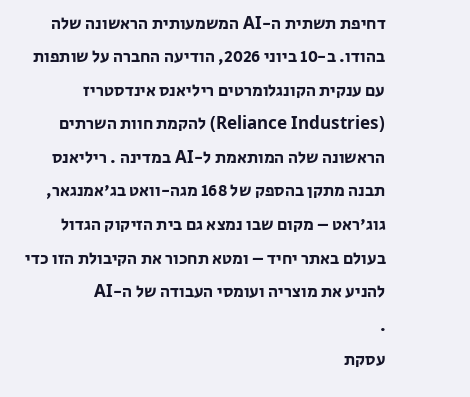דחיפת תשתית ה-AI המשמעותית הראשונה שלה בהודו. ב-10 ביוני 2026, הודיעה החברה על שותפות עם ענקית הקונגלומרטים ריליאנס אינדסטריז (Reliance Industries) להקמת חוות השרתים הראשונה שלה המותאמת ל-AI במדינה . ריליאנס תבנה מתקן בהספק של 168 מגה-וואט בג'אמנגאר, גוג'ראט – מקום שבו נמצא גם בית הזיקוק הגדול בעולם באתר יחיד – ומטא תחכור את הקיבולת הזו כדי להניע את מוצריה ועומסי העבודה של ה-AI
.
עסקת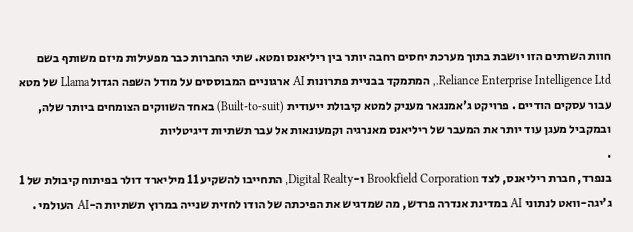חוות השרתים הזו יושבת בתוך מערכת יחסים רחבה יותר בין ריליאנס ומטא. שתי החברות כבר מפעילות מיזם משותף בשם Reliance Enterprise Intelligence Ltd., המתמקד בבניית פתרונות AI ארגוניים המבוססים על מודל השפה הגדול Llama של מטא עבור עסקים הודיים . פרויקט ג'אמנגאר מעניק למטא קיבולת ייעודית (Built-to-suit) באחד השווקים הצומחים ביותר שלה, ובמקביל מעגן עוד יותר את המעבר של ריליאנס מאנרגיה וקמעונאות אל עבר תשתיות דיגיטליות
.
בנפרד, חברת ריליאנס, לצד Brookfield Corporation ו-Digital Realty, התחייבו להשקיע 11 מיליארד דולר בפיתוח קיבולת של 1 ג'יגה-וואט לנתוני AI במדינת אנדרה פרדש, מה שמדגיש את הפיכתה של הודו לחזית שנייה במרוץ תשתיות ה-AI העולמי .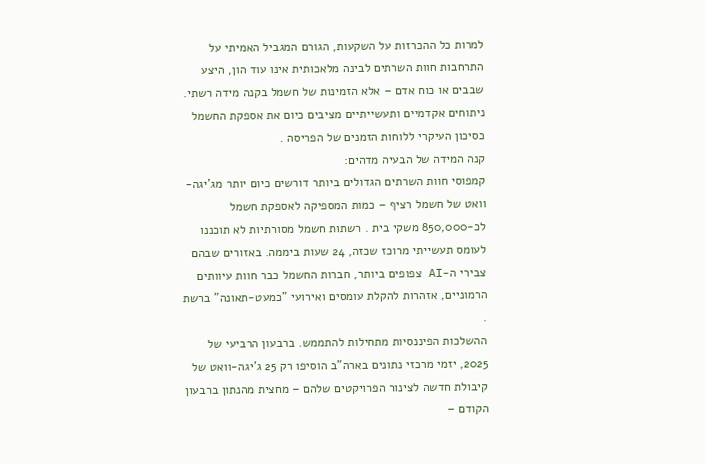למרות כל ההכרזות על השקעות, הגורם המגביל האמיתי על התרחבות חוות השרתים לבינה מלאכותית אינו עוד הון, היצע שבבים או כוח אדם – אלא הזמינות של חשמל בקנה מידה רשתי. ניתוחים אקדמיים ותעשייתיים מציבים כיום את אספקת החשמל כסיכון העיקרי ללוחות הזמנים של הפריסה .
קנה המידה של הבעיה מדהים:
קמפוסי חוות השרתים הגדולים ביותר דורשים כיום יותר מג'יגה-וואט של חשמל רציף – כמות המספיקה לאספקת חשמל לכ-850,000 משקי בית . רשתות חשמל מסורתיות לא תוכננו לעומס תעשייתי מרוכז שכזה, 24 שעות ביממה. באזורים שבהם צבירי ה-AI צפופים ביותר, חברות החשמל כבר חוות עיוותים הרמוניים, אזהרות להקלת עומסים ואירועי "כמעט-תאונה" ברשת
.
ההשלכות הפיננסיות מתחילות להתממש. ברבעון הרביעי של 2025, יזמי מרכזי נתונים בארה"ב הוסיפו רק 25 ג'יגה-וואט של קיבולת חדשה לצינור הפרויקטים שלהם – מחצית מהנתון ברבעון הקודם –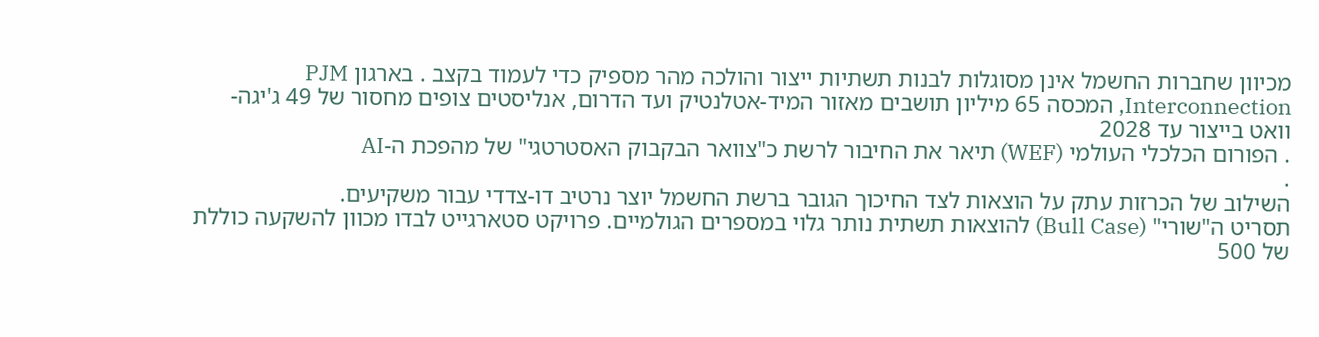מכיוון שחברות החשמל אינן מסוגלות לבנות תשתיות ייצור והולכה מהר מספיק כדי לעמוד בקצב . בארגון PJM Interconnection, המכסה 65 מיליון תושבים מאזור המיד-אטלנטיק ועד הדרום, אנליסטים צופים מחסור של 49 ג'יגה-וואט בייצור עד 2028
. הפורום הכלכלי העולמי (WEF) תיאר את החיבור לרשת כ"צוואר הבקבוק האסטרטגי" של מהפכת ה-AI
.
השילוב של הכרזות עתק על הוצאות לצד החיכוך הגובר ברשת החשמל יוצר נרטיב דו-צדדי עבור משקיעים.
תסריט ה"שורי" (Bull Case) להוצאות תשתית נותר גלוי במספרים הגולמיים. פרויקט סטארגייט לבדו מכוון להשקעה כוללת של 500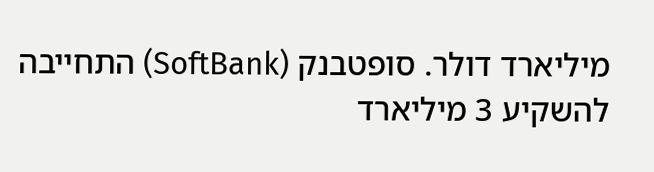מיליארד דולר. סופטבנק (SoftBank) התחייבה להשקיע 3 מיליארד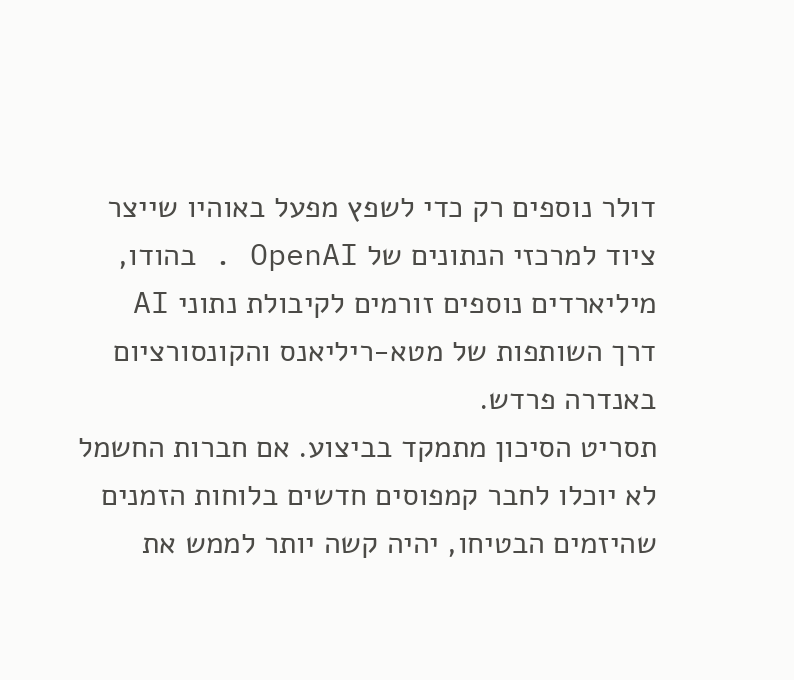דולר נוספים רק כדי לשפץ מפעל באוהיו שייצר ציוד למרכזי הנתונים של OpenAI . בהודו, מיליארדים נוספים זורמים לקיבולת נתוני AI דרך השותפות של מטא-ריליאנס והקונסורציום באנדרה פרדש.
תסריט הסיכון מתמקד בביצוע. אם חברות החשמל לא יוכלו לחבר קמפוסים חדשים בלוחות הזמנים שהיזמים הבטיחו, יהיה קשה יותר לממש את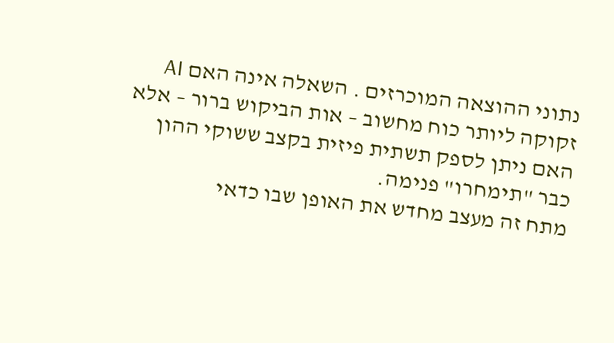נתוני ההוצאה המוכרזים . השאלה אינה האם AI זקוקה ליותר כוח מחשוב – אות הביקוש ברור – אלא האם ניתן לספק תשתית פיזית בקצב ששוקי ההון כבר "תימחרו" פנימה.
מתח זה מעצב מחדש את האופן שבו כדאי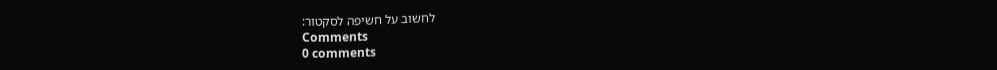לחשוב על חשיפה לסקטור:
Comments
0 comments